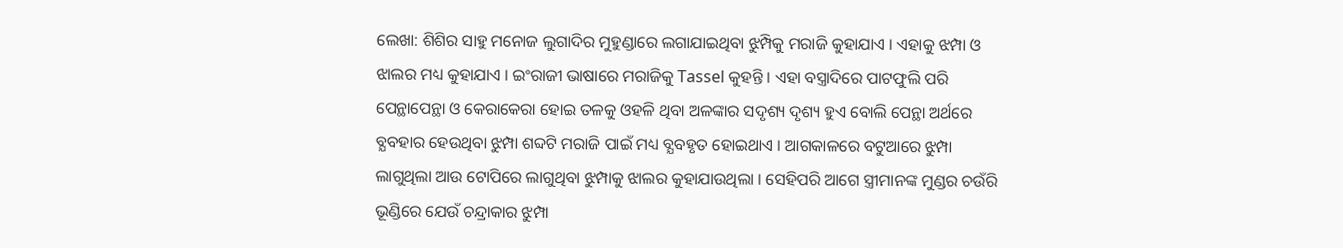ଲେଖା: ଶିଶିର ସାହୁ ମନୋଜ ଲୁଗାଦିର ମୁହୁଣ୍ଡାରେ ଲଗାଯାଇଥିବା ଝୁମ୍ପିକୁ ମରାଜି କୁହାଯାଏ । ଏହାକୁ ଝମ୍ପା ଓ ଝାଲର ମଧ୍ୟ କୁହାଯାଏ । ଇଂରାଜୀ ଭାଷାରେ ମରାଜିକୁ Tassel କୁହନ୍ତି । ଏହା ବସ୍ତ୍ରାଦିରେ ପାଟଫୁଲି ପରି ପେନ୍ଥାପେନ୍ଥା ଓ କେରାକେରା ହୋଇ ତଳକୁ ଓହଳି ଥିବା ଅଳଙ୍କାର ସଦୃଶ୍ୟ ଦୃଶ୍ୟ ହୁଏ ବୋଲି ପେନ୍ଥା ଅର୍ଥରେ ବ୍ଯବହାର ହେଉଥିବା ଝୁମ୍ପା ଶବ୍ଦଟି ମରାଜି ପାଇଁ ମଧ୍ୟ ବ୍ଯବହୃତ ହୋଇଥାଏ । ଆଗକାଳରେ ବଟୁଆରେ ଝୁମ୍ପା ଲାଗୁଥିଲା ଆଉ ଟୋପିରେ ଲାଗୁଥିବା ଝୁମ୍ପାକୁ ଝାଲର କୁହାଯାଉଥିଲା । ସେହିପରି ଆଗେ ସ୍ତ୍ରୀମାନଙ୍କ ମୁଣ୍ଡର ଚଉଁରି ଭୂଣ୍ଡିରେ ଯେଉଁ ଚନ୍ଦ୍ରାକାର ଝୁମ୍ପା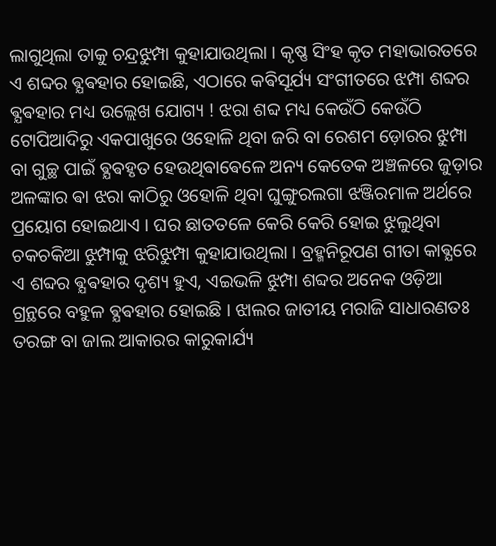ଲାଗୁଥିଲା ତାକୁ ଚନ୍ଦ୍ରଝୁମ୍ପା କୁହାଯାଉଥିଲା । କୃଷ୍ଣ ସିଂହ କୃତ ମହାଭାରତରେ ଏ ଶବ୍ଦର ଵ୍ଯଵହାର ହୋଇଛି, ଏଠାରେ କଵିସୂର୍ଯ୍ୟ ସଂଗୀତରେ ଝମ୍ପା ଶବ୍ଦର ଵ୍ଯଵହାର ମଧ୍ୟ ଉଲ୍ଲେଖ ଯୋଗ୍ୟ ! ଝରା ଶବ୍ଦ ମଧ୍ୟ କେଉଁଠି କେଉଁଠି ଟୋପିଆଦିରୁ ଏକପାଖୁରେ ଓହୋଳି ଥିବା ଜରି ବା ରେଶମ ଡ଼ୋରର ଝୁମ୍ପା ବା ଗୁଚ୍ଛ ପାଇଁ ଵ୍ଯଵହୃତ ହେଉଥିଵାଵେଳେ ଅନ୍ୟ କେତେକ ଅଞ୍ଚଳରେ ଜୁଡ଼ାର ଅଳଙ୍କାର ଵା ଝରା କାଠିରୁ ଓହୋଳି ଥିବା ଘୁଙ୍ଗୁରଲଗା ଝଞ୍ଜିରମାଳ ଅର୍ଥରେ ପ୍ରୟୋଗ ହୋଇଥାଏ । ଘର ଛାତତଳେ କେରି କେରି ହୋଇ ଝୁଲୁଥିବା ଚକଚକିଆ ଝୁମ୍ପାକୁ ଝରିଝୁମ୍ପା କୁହାଯାଉଥିଲା । ବ୍ରହ୍ମନିରୂପଣ ଗୀତା କାଵ୍ଯରେ ଏ ଶବ୍ଦର ଵ୍ଯଵହାର ଦୃଶ୍ୟ ହୁଏ, ଏଇଭଳି ଝୁମ୍ପା ଶବ୍ଦର ଅନେକ ଓଡ଼ିଆ ଗ୍ରନ୍ଥରେ ବହୁଳ ଵ୍ଯଵହାର ହୋଇଛି । ଝାଲର ଜାତୀୟ ମରାଜି ସାଧାରଣତଃ ତରଙ୍ଗ ବା ଜାଲ ଆକାରର କାରୁକାର୍ଯ୍ୟ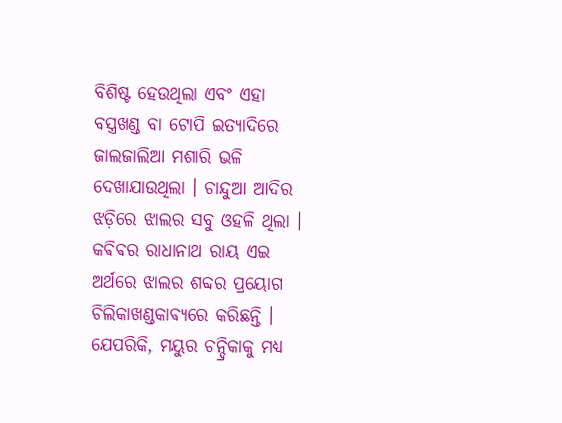ବିଶିଷ୍ଟ ହେଉଥିଲା ଏବଂ ଏହା ବସ୍ତ୍ରଖଣ୍ଡ ବା ଟୋପି ଇତ୍ୟାଦିରେ ଜାଲଜାଲିଆ ମଶାରି ଭଳି ଦେଖାଯାଉଥିଲା । ଚାନ୍ଦୁଆ ଆଦିର ଝଡ଼ିରେ ଝାଲର ସବୁ ଓହଳି ଥିଲା । କଵିଵର ରାଧାନାଥ ରାୟ ଏଇ ଅର୍ଥରେ ଝାଲର ଶବ୍ଦର ପ୍ରୟୋଗ ଚିଲିକାଖଣ୍ଡକାଵ୍ୟରେ କରିଛନ୍ତି । ଯେପରିକି, ମୟୁର ଚନ୍ଦ୍ରିକାକୁ ମଧ୍ୟ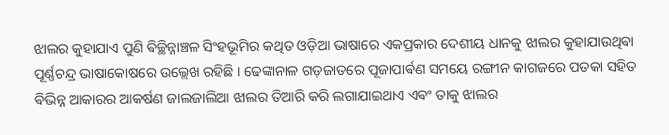ଝାଲର କୁହାଯାଏ ପୁଣି ଵିଚ୍ଛିନ୍ନାଞ୍ଚଳ ସିଂହଭୂମିର କଥିତ ଓଡ଼ିଆ ଭାଷାରେ ଏକପ୍ରକାର ଦେଶୀୟ ଧାନକୁ ଝାଲର କୁହାଯାଉଥିଵା ପୂର୍ଣ୍ଣଚନ୍ଦ୍ର ଭାଷାକୋଷରେ ଉଲ୍ଲେଖ ରହିଛି । ଢେଙ୍କାନାଳ ଗଡ଼ଜାତରେ ପୂଜାପାର୍ଵଣ ସମୟେ ରଙ୍ଗୀନ କାଗଜରେ ପତକା ସହିତ ଵିଭିନ୍ନ ଆକାରର ଆକର୍ଷଣ ଜାଲଜାଲିଆ ଝାଲର ତିଆରି କରି ଲଗାଯାଇଥାଏ ଏଵଂ ତାକୁ ଝାଲର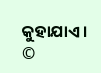କୁହାଯାଏ । ©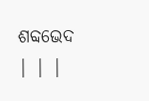ଶବ୍ଦଭେଦ | | |